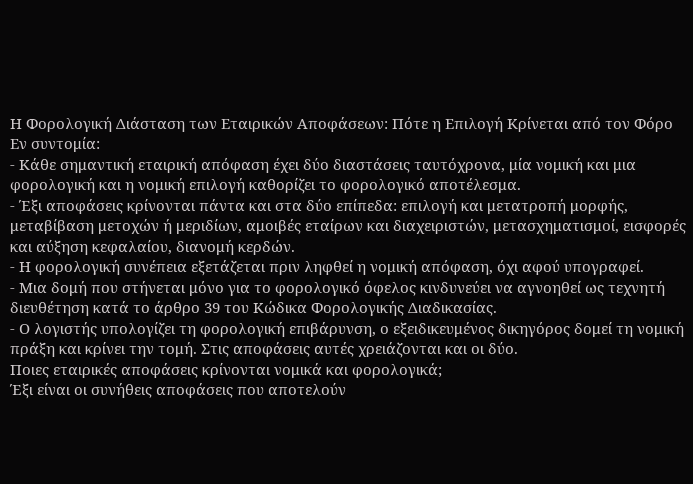Η Φορολογική Διάσταση των Εταιρικών Αποφάσεων: Πότε η Επιλογή Κρίνεται από τον Φόρο
Εν συντομία:
- Κάθε σημαντική εταιρική απόφαση έχει δύο διαστάσεις ταυτόχρονα, μία νομική και μια φορολογική και η νομική επιλογή καθορίζει το φορολογικό αποτέλεσμα.
- Έξι αποφάσεις κρίνονται πάντα και στα δύο επίπεδα: επιλογή και μετατροπή μορφής, μεταβίβαση μετοχών ή μεριδίων, αμοιβές εταίρων και διαχειριστών, μετασχηματισμοί, εισφορές και αύξηση κεφαλαίου, διανομή κερδών.
- Η φορολογική συνέπεια εξετάζεται πριν ληφθεί η νομική απόφαση, όχι αφού υπογραφεί.
- Μια δομή που στήνεται μόνο για το φορολογικό όφελος κινδυνεύει να αγνοηθεί ως τεχνητή διευθέτηση κατά το άρθρο 39 του Κώδικα Φορολογικής Διαδικασίας.
- Ο λογιστής υπολογίζει τη φορολογική επιβάρυνση, ο εξειδικευμένος δικηγόρος δομεί τη νομική πράξη και κρίνει την τομή. Στις αποφάσεις αυτές χρειάζονται και οι δύο.
Ποιες εταιρικές αποφάσεις κρίνονται νομικά και φορολογικά;
Έξι είναι οι συνήθεις αποφάσεις που αποτελούν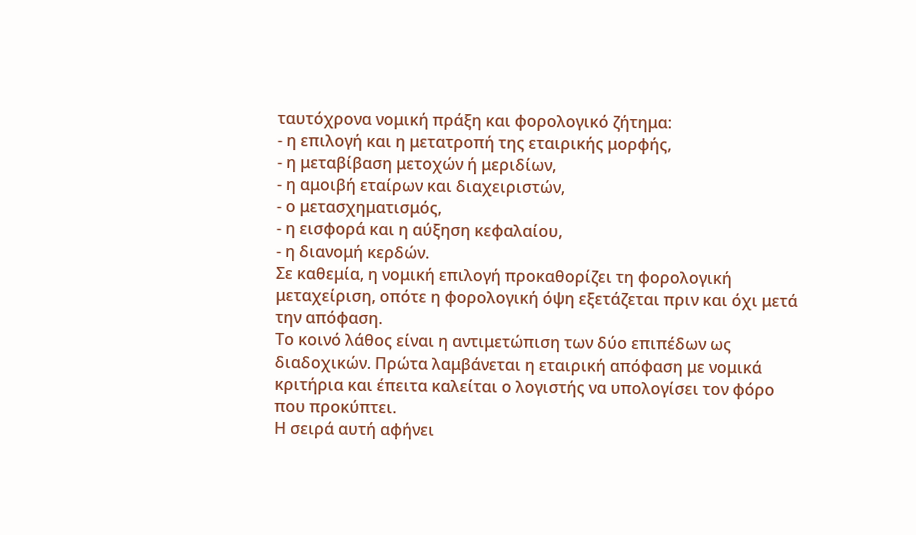ταυτόχρονα νομική πράξη και φορολογικό ζήτημα:
- η επιλογή και η μετατροπή της εταιρικής μορφής,
- η μεταβίβαση μετοχών ή μεριδίων,
- η αμοιβή εταίρων και διαχειριστών,
- ο μετασχηματισμός,
- η εισφορά και η αύξηση κεφαλαίου,
- η διανομή κερδών.
Σε καθεμία, η νομική επιλογή προκαθορίζει τη φορολογική μεταχείριση, οπότε η φορολογική όψη εξετάζεται πριν και όχι μετά την απόφαση.
Το κοινό λάθος είναι η αντιμετώπιση των δύο επιπέδων ως διαδοχικών. Πρώτα λαμβάνεται η εταιρική απόφαση με νομικά κριτήρια και έπειτα καλείται ο λογιστής να υπολογίσει τον φόρο που προκύπτει.
Η σειρά αυτή αφήνει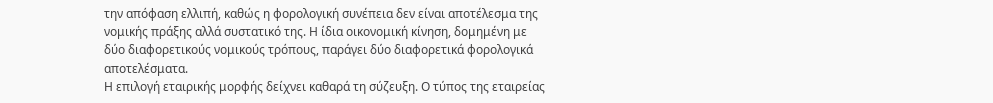την απόφαση ελλιπή, καθώς η φορολογική συνέπεια δεν είναι αποτέλεσμα της νομικής πράξης αλλά συστατικό της. Η ίδια οικονομική κίνηση, δομημένη με δύο διαφορετικούς νομικούς τρόπους, παράγει δύο διαφορετικά φορολογικά αποτελέσματα.
Η επιλογή εταιρικής μορφής δείχνει καθαρά τη σύζευξη. Ο τύπος της εταιρείας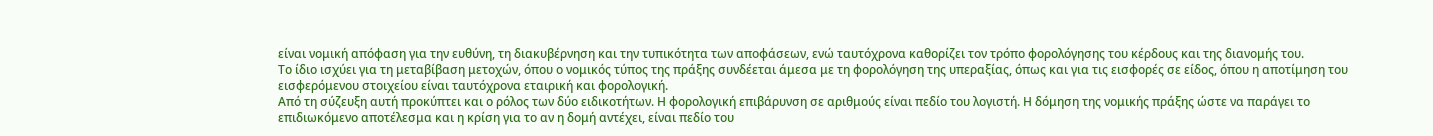είναι νομική απόφαση για την ευθύνη, τη διακυβέρνηση και την τυπικότητα των αποφάσεων, ενώ ταυτόχρονα καθορίζει τον τρόπο φορολόγησης του κέρδους και της διανομής του.
Το ίδιο ισχύει για τη μεταβίβαση μετοχών, όπου ο νομικός τύπος της πράξης συνδέεται άμεσα με τη φορολόγηση της υπεραξίας, όπως και για τις εισφορές σε είδος, όπου η αποτίμηση του εισφερόμενου στοιχείου είναι ταυτόχρονα εταιρική και φορολογική.
Από τη σύζευξη αυτή προκύπτει και ο ρόλος των δύο ειδικοτήτων. Η φορολογική επιβάρυνση σε αριθμούς είναι πεδίο του λογιστή. Η δόμηση της νομικής πράξης ώστε να παράγει το επιδιωκόμενο αποτέλεσμα και η κρίση για το αν η δομή αντέχει, είναι πεδίο του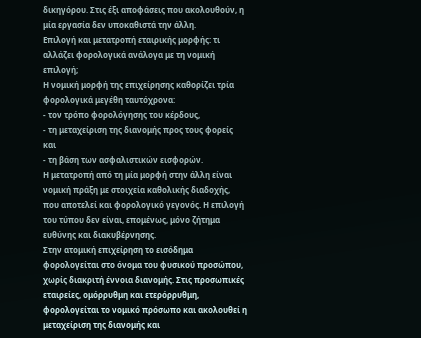δικηγόρου. Στις έξι αποφάσεις που ακολουθούν, η μία εργασία δεν υποκαθιστά την άλλη.
Επιλογή και μετατροπή εταιρικής μορφής: τι αλλάζει φορολογικά ανάλογα με τη νομική επιλογή;
Η νομική μορφή της επιχείρησης καθορίζει τρία φορολογικά μεγέθη ταυτόχρονα:
- τον τρόπο φορολόγησης του κέρδους,
- τη μεταχείριση της διανομής προς τους φορείς και
- τη βάση των ασφαλιστικών εισφορών.
Η μετατροπή από τη μία μορφή στην άλλη είναι νομική πράξη με στοιχεία καθολικής διαδοχής, που αποτελεί και φορολογικό γεγονός. Η επιλογή του τύπου δεν είναι, επομένως, μόνο ζήτημα ευθύνης και διακυβέρνησης.
Στην ατομική επιχείρηση το εισόδημα φορολογείται στο όνομα του φυσικού προσώπου, χωρίς διακριτή έννοια διανομής. Στις προσωπικές εταιρείες, ομόρρυθμη και ετερόρρυθμη, φορολογείται το νομικό πρόσωπο και ακολουθεί η μεταχείριση της διανομής και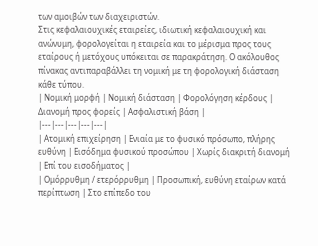των αμοιβών των διαχειριστών.
Στις κεφαλαιουχικές εταιρείες, ιδιωτική κεφαλαιουχική και ανώνυμη, φορολογείται η εταιρεία και το μέρισμα προς τους εταίρους ή μετόχους υπόκειται σε παρακράτηση. Ο ακόλουθος πίνακας αντιπαραβάλλει τη νομική με τη φορολογική διάσταση κάθε τύπου.
| Νομική μορφή | Νομική διάσταση | Φορολόγηση κέρδους | Διανομή προς φορείς | Ασφαλιστική βάση |
|---|---|---|---|---|
| Ατομική επιχείρηση | Ενιαία με το φυσικό πρόσωπο, πλήρης ευθύνη | Εισόδημα φυσικού προσώπου | Χωρίς διακριτή διανομή | Επί του εισοδήματος |
| Ομόρρυθμη / ετερόρρυθμη | Προσωπική, ευθύνη εταίρων κατά περίπτωση | Στο επίπεδο του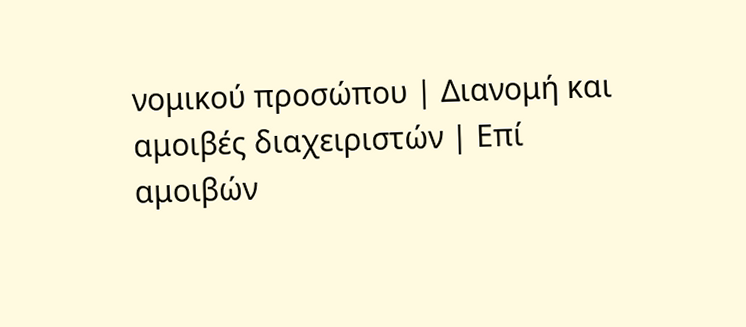νομικού προσώπου | Διανομή και αμοιβές διαχειριστών | Επί αμοιβών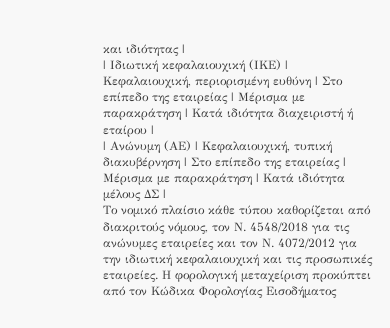και ιδιότητας |
| Ιδιωτική κεφαλαιουχική (ΙΚΕ) | Κεφαλαιουχική, περιορισμένη ευθύνη | Στο επίπεδο της εταιρείας | Μέρισμα με παρακράτηση | Κατά ιδιότητα διαχειριστή ή εταίρου |
| Ανώνυμη (ΑΕ) | Κεφαλαιουχική, τυπική διακυβέρνηση | Στο επίπεδο της εταιρείας | Μέρισμα με παρακράτηση | Κατά ιδιότητα μέλους ΔΣ |
Το νομικό πλαίσιο κάθε τύπου καθορίζεται από διακριτούς νόμους, τον Ν. 4548/2018 για τις ανώνυμες εταιρείες και τον Ν. 4072/2012 για την ιδιωτική κεφαλαιουχική και τις προσωπικές εταιρείες. Η φορολογική μεταχείριση προκύπτει από τον Κώδικα Φορολογίας Εισοδήματος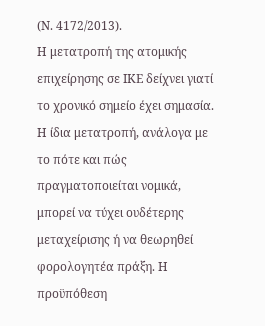(Ν. 4172/2013).
Η μετατροπή της ατομικής επιχείρησης σε ΙΚΕ δείχνει γιατί το χρονικό σημείο έχει σημασία. Η ίδια μετατροπή, ανάλογα με το πότε και πώς πραγματοποιείται νομικά, μπορεί να τύχει ουδέτερης μεταχείρισης ή να θεωρηθεί φορολογητέα πράξη. Η προϋπόθεση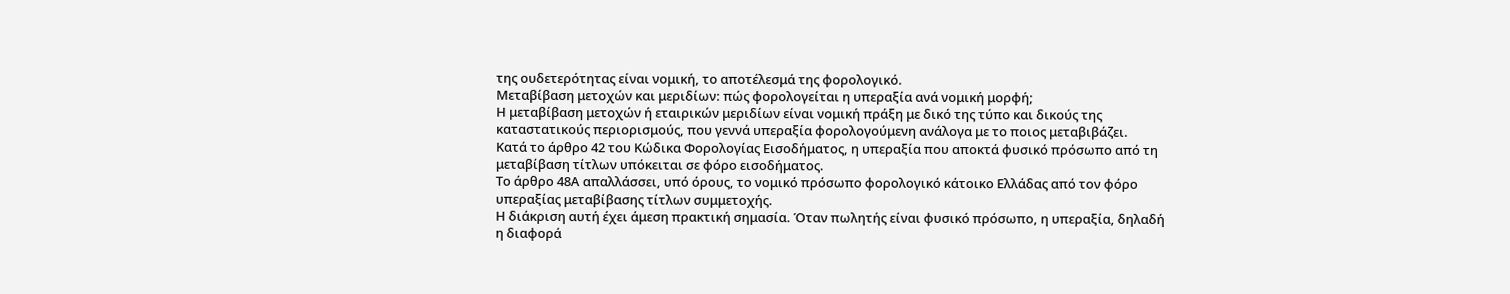της ουδετερότητας είναι νομική, το αποτέλεσμά της φορολογικό.
Μεταβίβαση μετοχών και μεριδίων: πώς φορολογείται η υπεραξία ανά νομική μορφή;
Η μεταβίβαση μετοχών ή εταιρικών μεριδίων είναι νομική πράξη με δικό της τύπο και δικούς της καταστατικούς περιορισμούς, που γεννά υπεραξία φορολογούμενη ανάλογα με το ποιος μεταβιβάζει.
Κατά το άρθρο 42 του Κώδικα Φορολογίας Εισοδήματος, η υπεραξία που αποκτά φυσικό πρόσωπο από τη μεταβίβαση τίτλων υπόκειται σε φόρο εισοδήματος.
Το άρθρο 48Α απαλλάσσει, υπό όρους, το νομικό πρόσωπο φορολογικό κάτοικο Ελλάδας από τον φόρο υπεραξίας μεταβίβασης τίτλων συμμετοχής.
Η διάκριση αυτή έχει άμεση πρακτική σημασία. Όταν πωλητής είναι φυσικό πρόσωπο, η υπεραξία, δηλαδή η διαφορά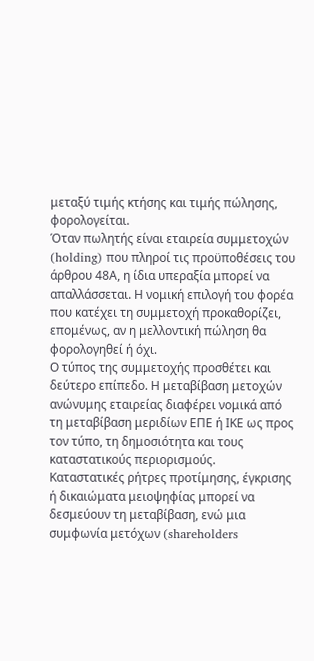μεταξύ τιμής κτήσης και τιμής πώλησης, φορολογείται.
Όταν πωλητής είναι εταιρεία συμμετοχών (holding) που πληροί τις προϋποθέσεις του άρθρου 48Α, η ίδια υπεραξία μπορεί να απαλλάσσεται. Η νομική επιλογή του φορέα που κατέχει τη συμμετοχή προκαθορίζει, επομένως, αν η μελλοντική πώληση θα φορολογηθεί ή όχι.
Ο τύπος της συμμετοχής προσθέτει και δεύτερο επίπεδο. Η μεταβίβαση μετοχών ανώνυμης εταιρείας διαφέρει νομικά από τη μεταβίβαση μεριδίων ΕΠΕ ή ΙΚΕ ως προς τον τύπο, τη δημοσιότητα και τους καταστατικούς περιορισμούς.
Καταστατικές ρήτρες προτίμησης, έγκρισης ή δικαιώματα μειοψηφίας μπορεί να δεσμεύουν τη μεταβίβαση, ενώ μια συμφωνία μετόχων (shareholders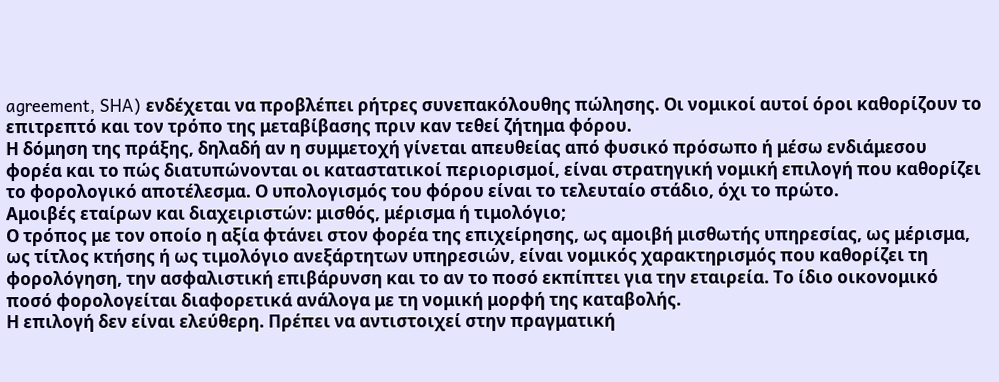agreement, SHA) ενδέχεται να προβλέπει ρήτρες συνεπακόλουθης πώλησης. Οι νομικοί αυτοί όροι καθορίζουν το επιτρεπτό και τον τρόπο της μεταβίβασης πριν καν τεθεί ζήτημα φόρου.
Η δόμηση της πράξης, δηλαδή αν η συμμετοχή γίνεται απευθείας από φυσικό πρόσωπο ή μέσω ενδιάμεσου φορέα και το πώς διατυπώνονται οι καταστατικοί περιορισμοί, είναι στρατηγική νομική επιλογή που καθορίζει το φορολογικό αποτέλεσμα. Ο υπολογισμός του φόρου είναι το τελευταίο στάδιο, όχι το πρώτο.
Αμοιβές εταίρων και διαχειριστών: μισθός, μέρισμα ή τιμολόγιο;
Ο τρόπος με τον οποίο η αξία φτάνει στον φορέα της επιχείρησης, ως αμοιβή μισθωτής υπηρεσίας, ως μέρισμα, ως τίτλος κτήσης ή ως τιμολόγιο ανεξάρτητων υπηρεσιών, είναι νομικός χαρακτηρισμός που καθορίζει τη φορολόγηση, την ασφαλιστική επιβάρυνση και το αν το ποσό εκπίπτει για την εταιρεία. Το ίδιο οικονομικό ποσό φορολογείται διαφορετικά ανάλογα με τη νομική μορφή της καταβολής.
Η επιλογή δεν είναι ελεύθερη. Πρέπει να αντιστοιχεί στην πραγματική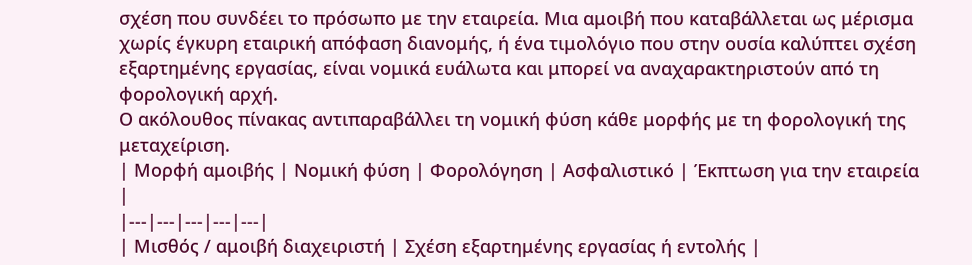σχέση που συνδέει το πρόσωπο με την εταιρεία. Μια αμοιβή που καταβάλλεται ως μέρισμα χωρίς έγκυρη εταιρική απόφαση διανομής, ή ένα τιμολόγιο που στην ουσία καλύπτει σχέση εξαρτημένης εργασίας, είναι νομικά ευάλωτα και μπορεί να αναχαρακτηριστούν από τη φορολογική αρχή.
Ο ακόλουθος πίνακας αντιπαραβάλλει τη νομική φύση κάθε μορφής με τη φορολογική της μεταχείριση.
| Μορφή αμοιβής | Νομική φύση | Φορολόγηση | Ασφαλιστικό | Έκπτωση για την εταιρεία |
|---|---|---|---|---|
| Μισθός / αμοιβή διαχειριστή | Σχέση εξαρτημένης εργασίας ή εντολής |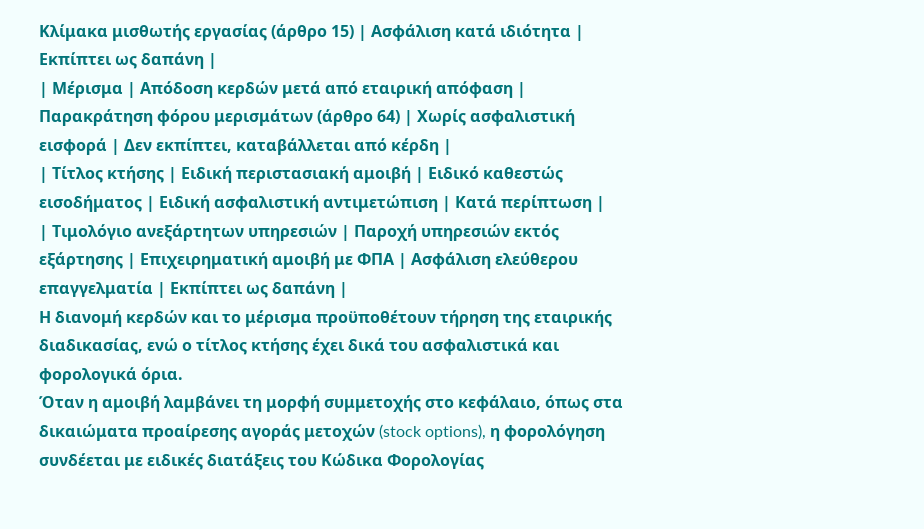Κλίμακα μισθωτής εργασίας (άρθρο 15) | Ασφάλιση κατά ιδιότητα | Εκπίπτει ως δαπάνη |
| Μέρισμα | Απόδοση κερδών μετά από εταιρική απόφαση | Παρακράτηση φόρου μερισμάτων (άρθρο 64) | Χωρίς ασφαλιστική εισφορά | Δεν εκπίπτει, καταβάλλεται από κέρδη |
| Τίτλος κτήσης | Ειδική περιστασιακή αμοιβή | Ειδικό καθεστώς εισοδήματος | Ειδική ασφαλιστική αντιμετώπιση | Κατά περίπτωση |
| Τιμολόγιο ανεξάρτητων υπηρεσιών | Παροχή υπηρεσιών εκτός εξάρτησης | Επιχειρηματική αμοιβή με ΦΠΑ | Ασφάλιση ελεύθερου επαγγελματία | Εκπίπτει ως δαπάνη |
Η διανομή κερδών και το μέρισμα προϋποθέτουν τήρηση της εταιρικής διαδικασίας, ενώ ο τίτλος κτήσης έχει δικά του ασφαλιστικά και φορολογικά όρια.
Όταν η αμοιβή λαμβάνει τη μορφή συμμετοχής στο κεφάλαιο, όπως στα δικαιώματα προαίρεσης αγοράς μετοχών (stock options), η φορολόγηση συνδέεται με ειδικές διατάξεις του Κώδικα Φορολογίας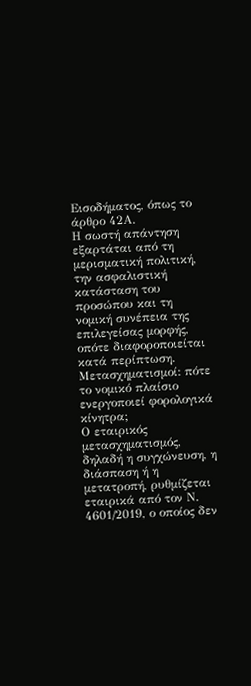Εισοδήματος, όπως το άρθρο 42Α.
Η σωστή απάντηση εξαρτάται από τη μερισματική πολιτική, την ασφαλιστική κατάσταση του προσώπου και τη νομική συνέπεια της επιλεγείσας μορφής, οπότε διαφοροποιείται κατά περίπτωση.
Μετασχηματισμοί: πότε το νομικό πλαίσιο ενεργοποιεί φορολογικά κίνητρα;
Ο εταιρικός μετασχηματισμός, δηλαδή η συγχώνευση, η διάσπαση ή η μετατροπή, ρυθμίζεται εταιρικά από τον Ν. 4601/2019, ο οποίος δεν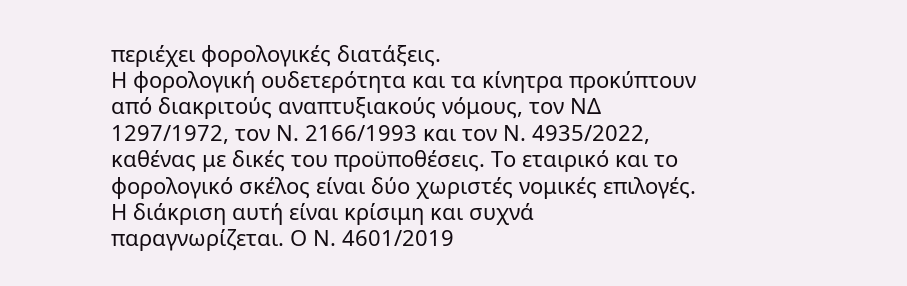περιέχει φορολογικές διατάξεις.
Η φορολογική ουδετερότητα και τα κίνητρα προκύπτουν από διακριτούς αναπτυξιακούς νόμους, τον ΝΔ 1297/1972, τον Ν. 2166/1993 και τον Ν. 4935/2022, καθένας με δικές του προϋποθέσεις. Το εταιρικό και το φορολογικό σκέλος είναι δύο χωριστές νομικές επιλογές.
Η διάκριση αυτή είναι κρίσιμη και συχνά παραγνωρίζεται. Ο Ν. 4601/2019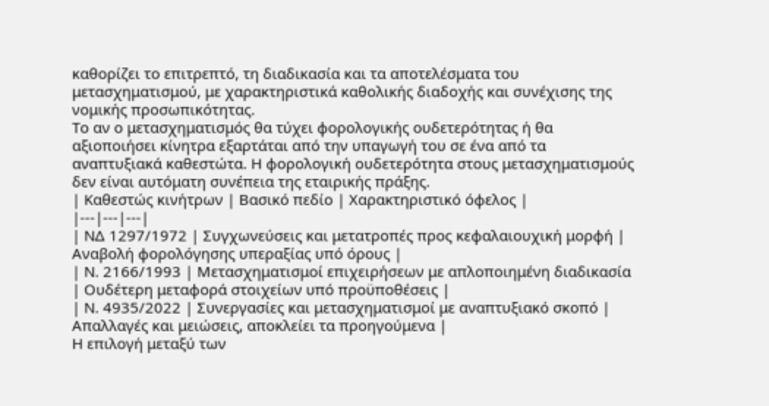καθορίζει το επιτρεπτό, τη διαδικασία και τα αποτελέσματα του μετασχηματισμού, με χαρακτηριστικά καθολικής διαδοχής και συνέχισης της νομικής προσωπικότητας.
Το αν ο μετασχηματισμός θα τύχει φορολογικής ουδετερότητας ή θα αξιοποιήσει κίνητρα εξαρτάται από την υπαγωγή του σε ένα από τα αναπτυξιακά καθεστώτα. Η φορολογική ουδετερότητα στους μετασχηματισμούς δεν είναι αυτόματη συνέπεια της εταιρικής πράξης.
| Καθεστώς κινήτρων | Βασικό πεδίο | Χαρακτηριστικό όφελος |
|---|---|---|
| ΝΔ 1297/1972 | Συγχωνεύσεις και μετατροπές προς κεφαλαιουχική μορφή | Αναβολή φορολόγησης υπεραξίας υπό όρους |
| Ν. 2166/1993 | Μετασχηματισμοί επιχειρήσεων με απλοποιημένη διαδικασία | Ουδέτερη μεταφορά στοιχείων υπό προϋποθέσεις |
| Ν. 4935/2022 | Συνεργασίες και μετασχηματισμοί με αναπτυξιακό σκοπό | Απαλλαγές και μειώσεις, αποκλείει τα προηγούμενα |
Η επιλογή μεταξύ των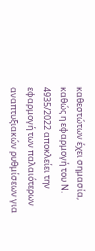καθεστώτων έχει σημασία, καθώς η εφαρμογή του Ν. 4935/2022 αποκλείει την εφαρμογή των παλαιότερων αναπτυξιακών ρυθμίσεων για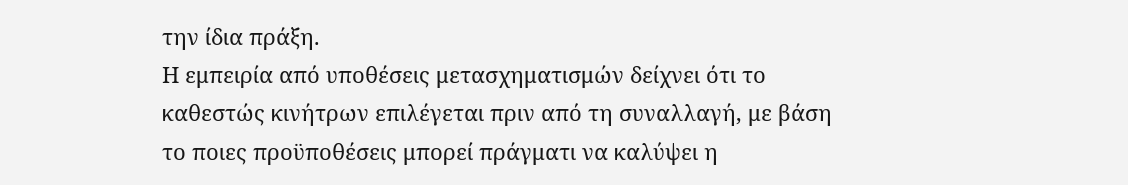την ίδια πράξη.
Η εμπειρία από υποθέσεις μετασχηματισμών δείχνει ότι το καθεστώς κινήτρων επιλέγεται πριν από τη συναλλαγή, με βάση το ποιες προϋποθέσεις μπορεί πράγματι να καλύψει η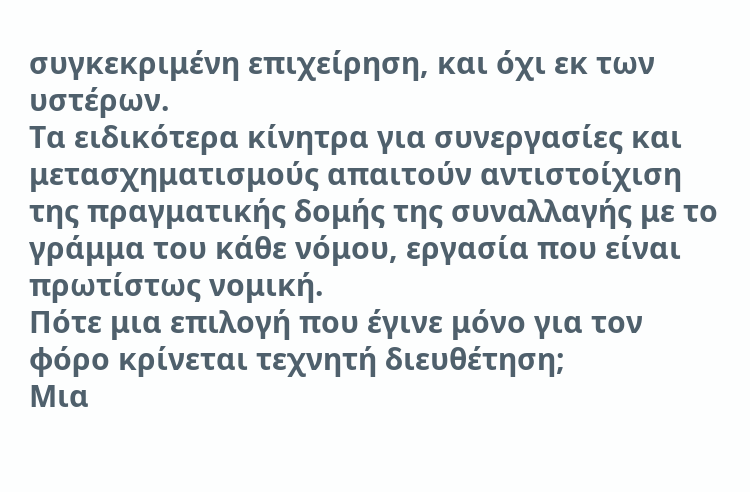συγκεκριμένη επιχείρηση, και όχι εκ των υστέρων.
Τα ειδικότερα κίνητρα για συνεργασίες και μετασχηματισμούς απαιτούν αντιστοίχιση της πραγματικής δομής της συναλλαγής με το γράμμα του κάθε νόμου, εργασία που είναι πρωτίστως νομική.
Πότε μια επιλογή που έγινε μόνο για τον φόρο κρίνεται τεχνητή διευθέτηση;
Μια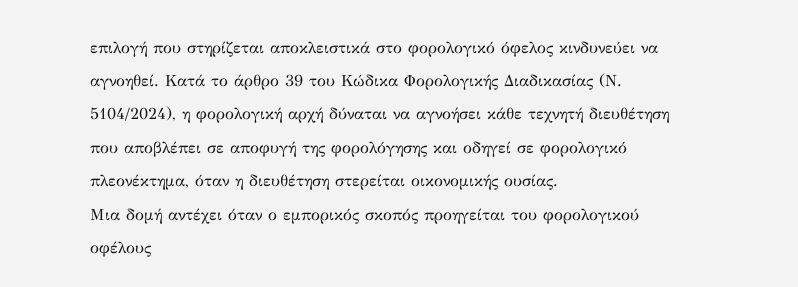επιλογή που στηρίζεται αποκλειστικά στο φορολογικό όφελος κινδυνεύει να αγνοηθεί. Κατά το άρθρο 39 του Κώδικα Φορολογικής Διαδικασίας (Ν. 5104/2024), η φορολογική αρχή δύναται να αγνοήσει κάθε τεχνητή διευθέτηση που αποβλέπει σε αποφυγή της φορολόγησης και οδηγεί σε φορολογικό πλεονέκτημα, όταν η διευθέτηση στερείται οικονομικής ουσίας.
Μια δομή αντέχει όταν ο εμπορικός σκοπός προηγείται του φορολογικού οφέλους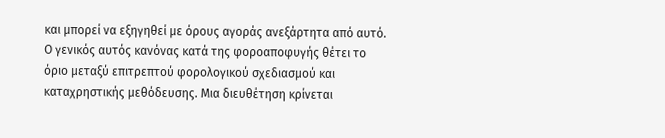και μπορεί να εξηγηθεί με όρους αγοράς ανεξάρτητα από αυτό.
Ο γενικός αυτός κανόνας κατά της φοροαποφυγής θέτει το όριο μεταξύ επιτρεπτού φορολογικού σχεδιασμού και καταχρηστικής μεθόδευσης. Μια διευθέτηση κρίνεται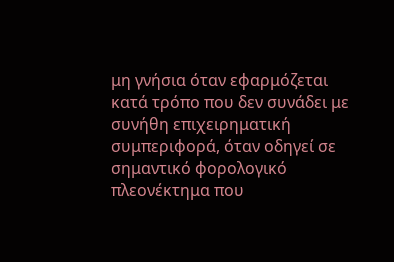μη γνήσια όταν εφαρμόζεται κατά τρόπο που δεν συνάδει με συνήθη επιχειρηματική συμπεριφορά, όταν οδηγεί σε σημαντικό φορολογικό πλεονέκτημα που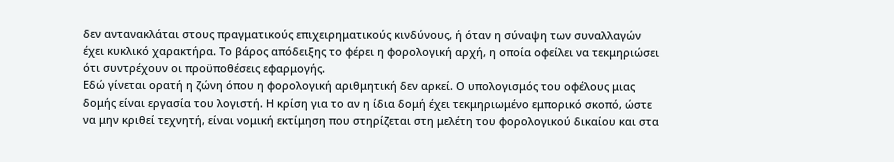δεν αντανακλάται στους πραγματικούς επιχειρηματικούς κινδύνους, ή όταν η σύναψη των συναλλαγών έχει κυκλικό χαρακτήρα. Το βάρος απόδειξης το φέρει η φορολογική αρχή, η οποία οφείλει να τεκμηριώσει ότι συντρέχουν οι προϋποθέσεις εφαρμογής.
Εδώ γίνεται ορατή η ζώνη όπου η φορολογική αριθμητική δεν αρκεί. Ο υπολογισμός του οφέλους μιας δομής είναι εργασία του λογιστή. Η κρίση για το αν η ίδια δομή έχει τεκμηριωμένο εμπορικό σκοπό, ώστε να μην κριθεί τεχνητή, είναι νομική εκτίμηση που στηρίζεται στη μελέτη του φορολογικού δικαίου και στα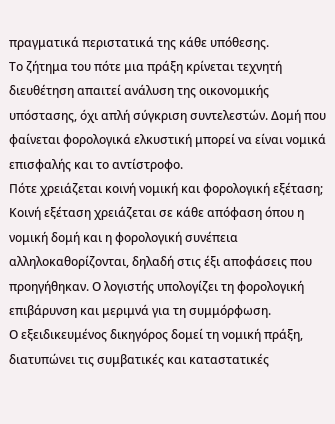πραγματικά περιστατικά της κάθε υπόθεσης.
Το ζήτημα του πότε μια πράξη κρίνεται τεχνητή διευθέτηση απαιτεί ανάλυση της οικονομικής υπόστασης, όχι απλή σύγκριση συντελεστών. Δομή που φαίνεται φορολογικά ελκυστική μπορεί να είναι νομικά επισφαλής και το αντίστροφο.
Πότε χρειάζεται κοινή νομική και φορολογική εξέταση;
Κοινή εξέταση χρειάζεται σε κάθε απόφαση όπου η νομική δομή και η φορολογική συνέπεια αλληλοκαθορίζονται, δηλαδή στις έξι αποφάσεις που προηγήθηκαν. Ο λογιστής υπολογίζει τη φορολογική επιβάρυνση και μεριμνά για τη συμμόρφωση.
Ο εξειδικευμένος δικηγόρος δομεί τη νομική πράξη, διατυπώνει τις συμβατικές και καταστατικές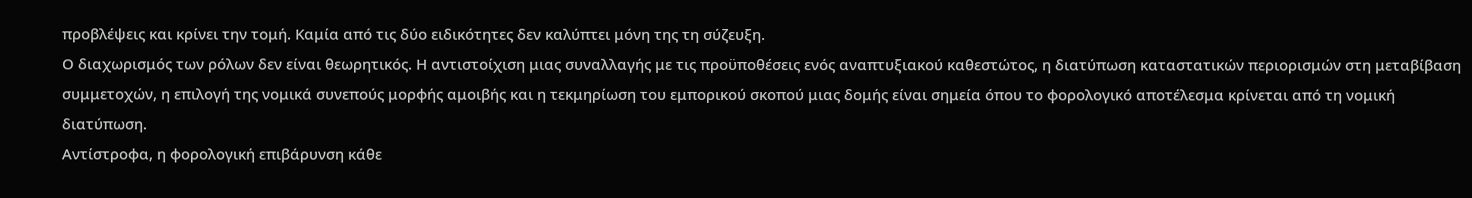προβλέψεις και κρίνει την τομή. Καμία από τις δύο ειδικότητες δεν καλύπτει μόνη της τη σύζευξη.
Ο διαχωρισμός των ρόλων δεν είναι θεωρητικός. Η αντιστοίχιση μιας συναλλαγής με τις προϋποθέσεις ενός αναπτυξιακού καθεστώτος, η διατύπωση καταστατικών περιορισμών στη μεταβίβαση συμμετοχών, η επιλογή της νομικά συνεπούς μορφής αμοιβής και η τεκμηρίωση του εμπορικού σκοπού μιας δομής είναι σημεία όπου το φορολογικό αποτέλεσμα κρίνεται από τη νομική διατύπωση.
Αντίστροφα, η φορολογική επιβάρυνση κάθε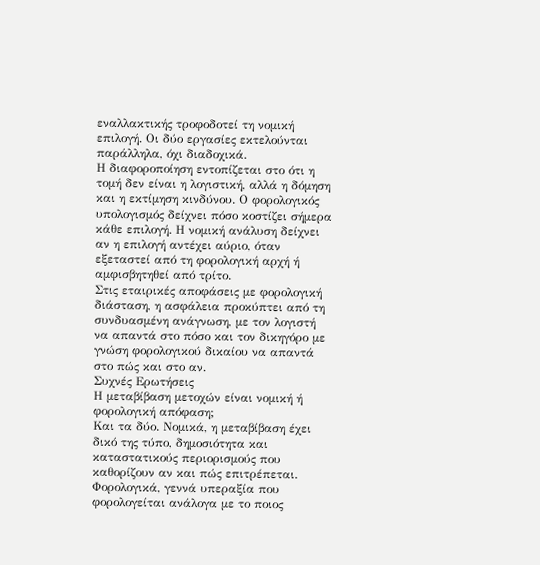εναλλακτικής τροφοδοτεί τη νομική επιλογή. Οι δύο εργασίες εκτελούνται παράλληλα, όχι διαδοχικά.
Η διαφοροποίηση εντοπίζεται στο ότι η τομή δεν είναι η λογιστική, αλλά η δόμηση και η εκτίμηση κινδύνου. Ο φορολογικός υπολογισμός δείχνει πόσο κοστίζει σήμερα κάθε επιλογή. Η νομική ανάλυση δείχνει αν η επιλογή αντέχει αύριο, όταν εξεταστεί από τη φορολογική αρχή ή αμφισβητηθεί από τρίτο.
Στις εταιρικές αποφάσεις με φορολογική διάσταση, η ασφάλεια προκύπτει από τη συνδυασμένη ανάγνωση, με τον λογιστή να απαντά στο πόσο και τον δικηγόρο με γνώση φορολογικού δικαίου να απαντά στο πώς και στο αν.
Συχνές Ερωτήσεις
Η μεταβίβαση μετοχών είναι νομική ή φορολογική απόφαση;
Και τα δύο. Νομικά, η μεταβίβαση έχει δικό της τύπο, δημοσιότητα και καταστατικούς περιορισμούς που καθορίζουν αν και πώς επιτρέπεται. Φορολογικά, γεννά υπεραξία που φορολογείται ανάλογα με το ποιος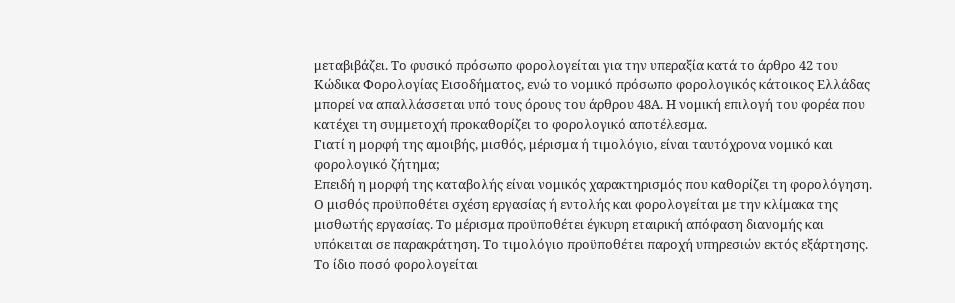μεταβιβάζει. Το φυσικό πρόσωπο φορολογείται για την υπεραξία κατά το άρθρο 42 του Κώδικα Φορολογίας Εισοδήματος, ενώ το νομικό πρόσωπο φορολογικός κάτοικος Ελλάδας μπορεί να απαλλάσσεται υπό τους όρους του άρθρου 48Α. Η νομική επιλογή του φορέα που κατέχει τη συμμετοχή προκαθορίζει το φορολογικό αποτέλεσμα.
Γιατί η μορφή της αμοιβής, μισθός, μέρισμα ή τιμολόγιο, είναι ταυτόχρονα νομικό και φορολογικό ζήτημα;
Επειδή η μορφή της καταβολής είναι νομικός χαρακτηρισμός που καθορίζει τη φορολόγηση. Ο μισθός προϋποθέτει σχέση εργασίας ή εντολής και φορολογείται με την κλίμακα της μισθωτής εργασίας. Το μέρισμα προϋποθέτει έγκυρη εταιρική απόφαση διανομής και υπόκειται σε παρακράτηση. Το τιμολόγιο προϋποθέτει παροχή υπηρεσιών εκτός εξάρτησης. Το ίδιο ποσό φορολογείται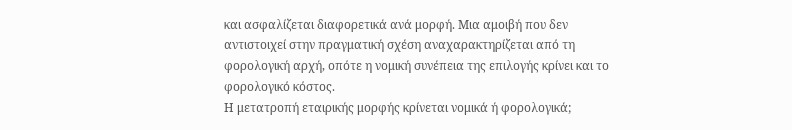και ασφαλίζεται διαφορετικά ανά μορφή. Μια αμοιβή που δεν αντιστοιχεί στην πραγματική σχέση αναχαρακτηρίζεται από τη φορολογική αρχή, οπότε η νομική συνέπεια της επιλογής κρίνει και το φορολογικό κόστος.
Η μετατροπή εταιρικής μορφής κρίνεται νομικά ή φορολογικά;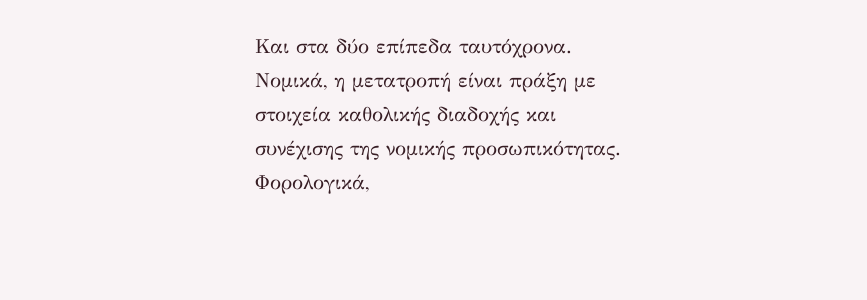Και στα δύο επίπεδα ταυτόχρονα. Νομικά, η μετατροπή είναι πράξη με στοιχεία καθολικής διαδοχής και συνέχισης της νομικής προσωπικότητας. Φορολογικά,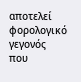αποτελεί φορολογικό γεγονός που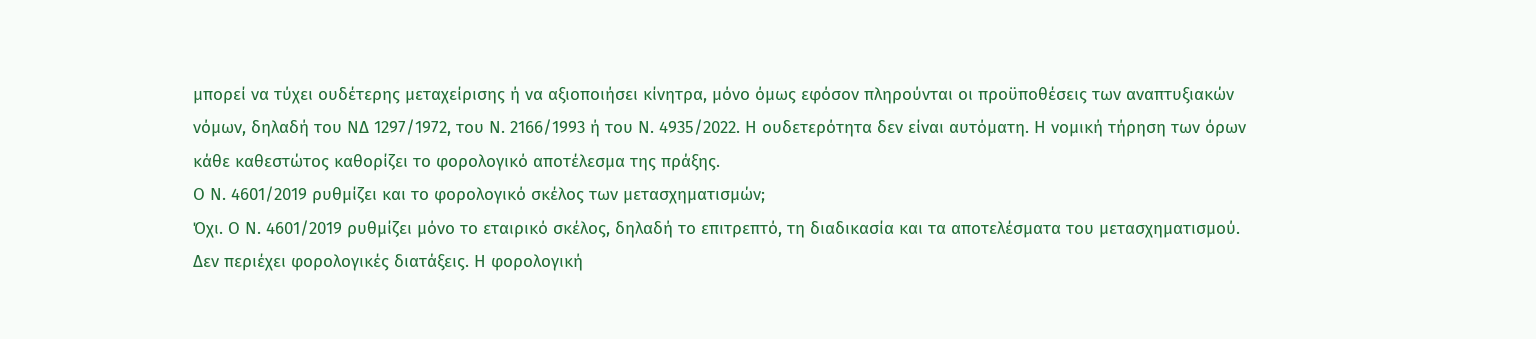μπορεί να τύχει ουδέτερης μεταχείρισης ή να αξιοποιήσει κίνητρα, μόνο όμως εφόσον πληρούνται οι προϋποθέσεις των αναπτυξιακών νόμων, δηλαδή του ΝΔ 1297/1972, του Ν. 2166/1993 ή του Ν. 4935/2022. Η ουδετερότητα δεν είναι αυτόματη. Η νομική τήρηση των όρων κάθε καθεστώτος καθορίζει το φορολογικό αποτέλεσμα της πράξης.
Ο Ν. 4601/2019 ρυθμίζει και το φορολογικό σκέλος των μετασχηματισμών;
Όχι. Ο Ν. 4601/2019 ρυθμίζει μόνο το εταιρικό σκέλος, δηλαδή το επιτρεπτό, τη διαδικασία και τα αποτελέσματα του μετασχηματισμού. Δεν περιέχει φορολογικές διατάξεις. Η φορολογική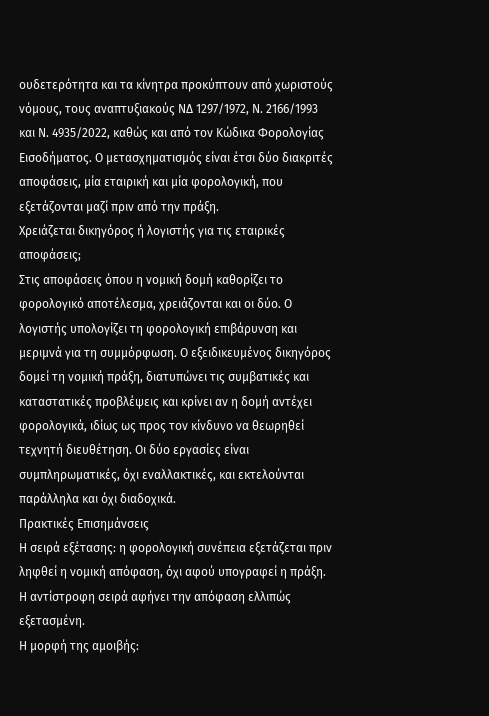ουδετερότητα και τα κίνητρα προκύπτουν από χωριστούς νόμους, τους αναπτυξιακούς ΝΔ 1297/1972, Ν. 2166/1993 και Ν. 4935/2022, καθώς και από τον Κώδικα Φορολογίας Εισοδήματος. Ο μετασχηματισμός είναι έτσι δύο διακριτές αποφάσεις, μία εταιρική και μία φορολογική, που εξετάζονται μαζί πριν από την πράξη.
Χρειάζεται δικηγόρος ή λογιστής για τις εταιρικές αποφάσεις;
Στις αποφάσεις όπου η νομική δομή καθορίζει το φορολογικό αποτέλεσμα, χρειάζονται και οι δύο. Ο λογιστής υπολογίζει τη φορολογική επιβάρυνση και μεριμνά για τη συμμόρφωση. Ο εξειδικευμένος δικηγόρος δομεί τη νομική πράξη, διατυπώνει τις συμβατικές και καταστατικές προβλέψεις και κρίνει αν η δομή αντέχει φορολογικά, ιδίως ως προς τον κίνδυνο να θεωρηθεί τεχνητή διευθέτηση. Οι δύο εργασίες είναι συμπληρωματικές, όχι εναλλακτικές, και εκτελούνται παράλληλα και όχι διαδοχικά.
Πρακτικές Επισημάνσεις
Η σειρά εξέτασης: η φορολογική συνέπεια εξετάζεται πριν ληφθεί η νομική απόφαση, όχι αφού υπογραφεί η πράξη. Η αντίστροφη σειρά αφήνει την απόφαση ελλιπώς εξετασμένη.
Η μορφή της αμοιβής: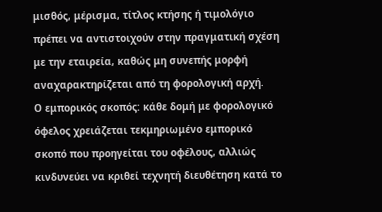μισθός, μέρισμα, τίτλος κτήσης ή τιμολόγιο πρέπει να αντιστοιχούν στην πραγματική σχέση με την εταιρεία, καθώς μη συνεπής μορφή αναχαρακτηρίζεται από τη φορολογική αρχή.
Ο εμπορικός σκοπός: κάθε δομή με φορολογικό όφελος χρειάζεται τεκμηριωμένο εμπορικό σκοπό που προηγείται του οφέλους, αλλιώς κινδυνεύει να κριθεί τεχνητή διευθέτηση κατά το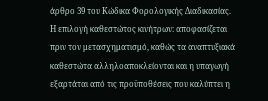άρθρο 39 του Κώδικα Φορολογικής Διαδικασίας.
Η επιλογή καθεστώτος κινήτρων: αποφασίζεται πριν τον μετασχηματισμό, καθώς τα αναπτυξιακά καθεστώτα αλληλοαποκλείονται και η υπαγωγή εξαρτάται από τις προϋποθέσεις που καλύπτει η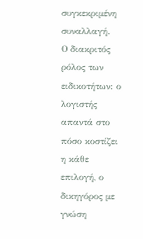συγκεκριμένη συναλλαγή.
Ο διακριτός ρόλος των ειδικοτήτων: ο λογιστής απαντά στο πόσο κοστίζει η κάθε επιλογή, ο δικηγόρος με γνώση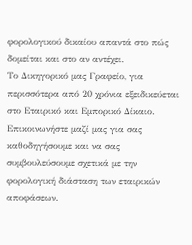φορολογικού δικαίου απαντά στο πώς δομείται και στο αν αντέχει.
Το Δικηγορικό μας Γραφείο, για περισσότερα από 20 χρόνια εξειδικεύεται στο Εταιρικό και Εμπορικό Δίκαιο. Επικοινωνήστε μαζί μας για σας καθοδηγήσουμε και να σας συμβουλεύσουμε σχετικά με την φορολογική διάσταση των εταιρικών αποφάσεων.